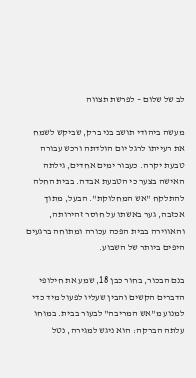לב של שלום – לפרשת תצווה

מעשה ביהודי תושב בני ברק, שביקש לשמח את רעייתו לרגל יום הולדתה ורכש עבורה טבעת יקרה. כעבור ימים אחדים, גילתה האישה בצער כי הטבעת אבדה. בבית החלה להתלקח "אש המחלוקת". הבעל, מתוך אכזבה, גער באשתו על חוסר זהירותה, והאווירה בבית הפכה עכורה ומתוחה ברגעים היפים ביותר של השבוע.

בנם הבכור, בחור כבן 18, שמע את חילופי הדברים הקשים והבין שעליו לפעול מיד כדי למנוע מ"אש המריבה" לבעור בבית. במוחו עלתה הברקה: הוא ניגש למגירה, נטל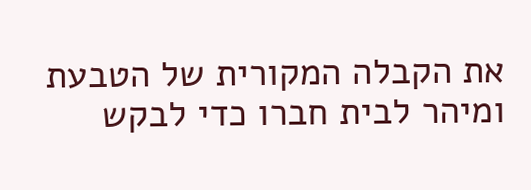את הקבלה המקורית של הטבעת ומיהר לבית חברו כדי לבקש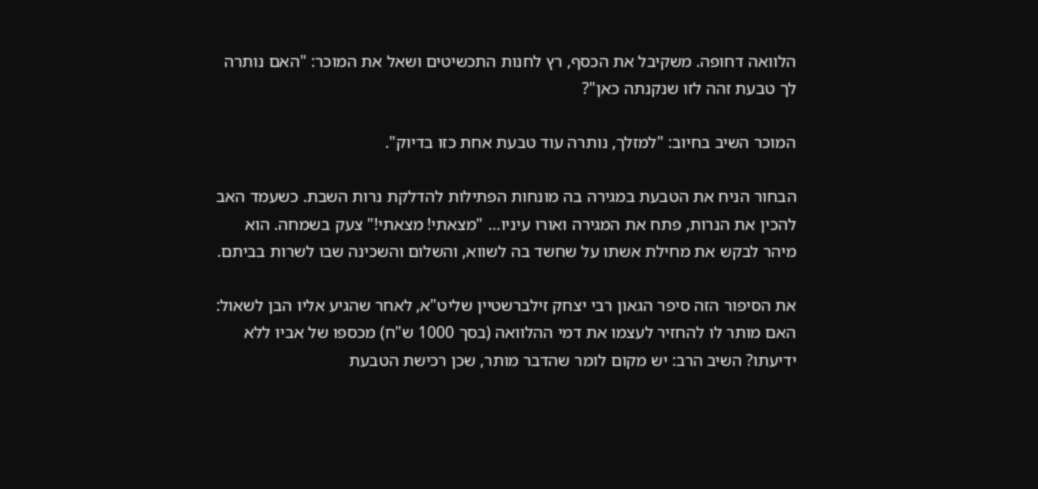הלוואה דחופה. משקיבל את הכסף, רץ לחנות התכשיטים ושאל את המוכר: "האם נותרה לך טבעת זהה לזו שנקנתה כאן"?

המוכר השיב בחיוב: "למזלך, נותרה עוד טבעת אחת כזו בדיוק".

הבחור הניח את הטבעת במגירה בה מונחות הפתילות להדלקת נרות השבת. כשעמד האב להכין את הנרות, פתח את המגירה ואורו עיניו… "מצאתי! מצאתי!" צעק בשמחה. הוא מיהר לבקש את מחילת אשתו על שחשד בה לשווא, והשלום והשכינה שבו לשרות בביתם.

את הסיפור הזה סיפר הגאון רבי יצחק זילברשטיין שליט"א, לאחר שהגיע אליו הבן לשאול: האם מותר לו להחזיר לעצמו את דמי ההלוואה (בסך 1000 ש"ח) מכספו של אביו ללא ידיעתו? השיב הרב: יש מקום לומר שהדבר מותר, שכן רכישת הטבעת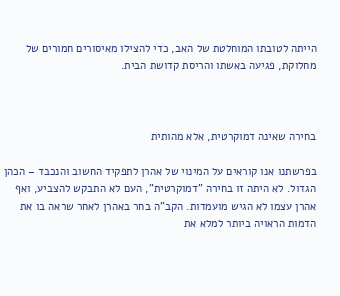הייתה לטובתו המוחלטת של האב, כדי להצילו מאיסורים חמורים של מחלוקת, פגיעה באשתו והריסת קדושת הבית.



בחירה שאינה דמוקרטית, אלא מהותית

בפרשתנו אנו קוראים על המינוי של אהרן לתפקיד החשוב והנכבד – הכהן הגדול. לא היתה זו בחירה "דמוקרטית", העם לא התבקש להצביע, ואף אהרן עצמו לא הגיש מועמדות. הקב"ה בחר באהרן לאחר שראה בו את הדמות הראויה ביותר למלא את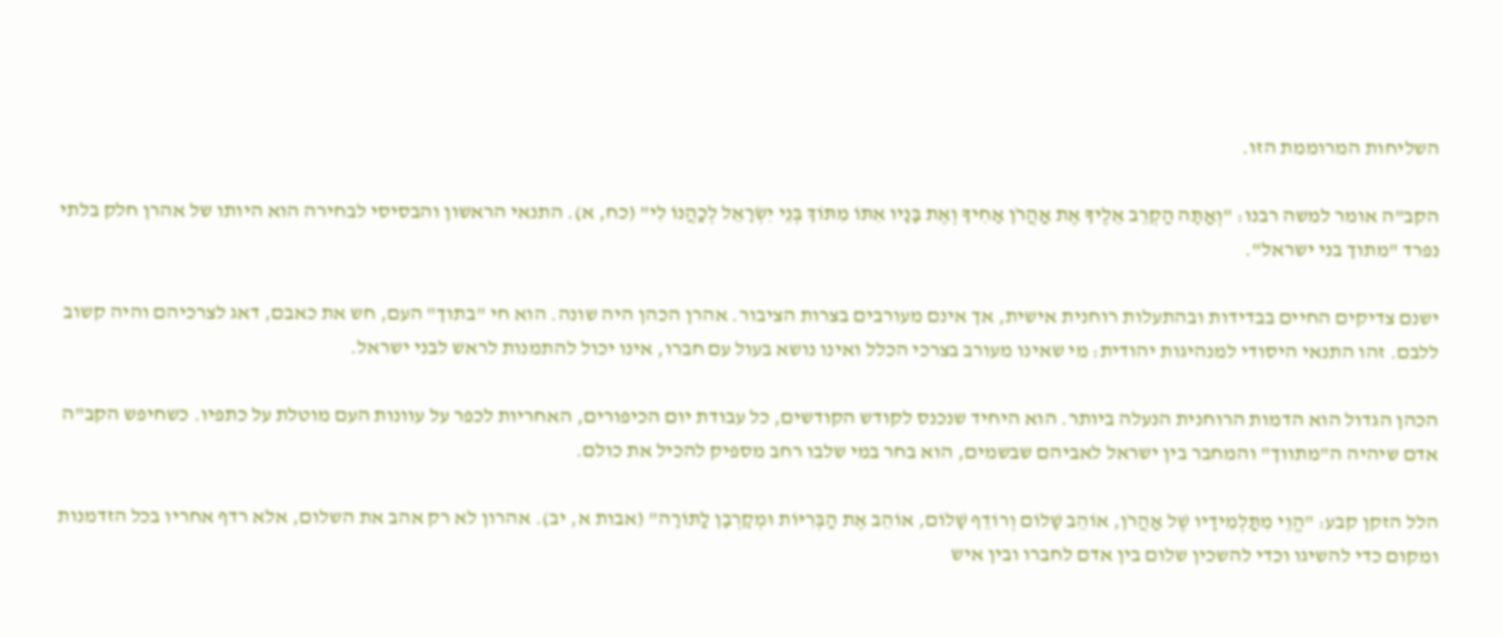השליחות המרוממת הזו.

הקב"ה אומר למשה רבנו: "וְאַתָּה הַקְרֵב אֵלֶיךָ אֶת אַהֲרֹן אָחִיךָ וְאֶת בָּנָיו אִתּוֹ מִתּוֹךְ בְּנֵי יִשְׂרָאֵל לְכַהֲנוֹ לִי" (כח, א). התנאי הראשון והבסיסי לבחירה הוא היותו של אהרן חלק בלתי נפרד "מתוך בני ישראל".

ישנם צדיקים החיים בבדידות ובהתעלות רוחנית אישית, אך אינם מעורבים בצרות הציבור. אהרן הכהן היה שונה. הוא חי "בתוך" העם, חש את כאבם, דאג לצרכיהם והיה קשוב ללבם. זהו התנאי היסודי למנהיגות יהודית: מי שאינו מעורב בצרכי הכלל ואינו נושא בעול עם חברו, אינו יכול להתמנות לראש לבני ישראל.

הכהן הגדול הוא הדמות הרוחנית הנעלה ביותר. הוא היחיד שנכנס לקודש הקודשים, כל עבודת יום הכיפורים, האחריות לכפר על עוונות העם מוטלת על כתפיו. כשחיפש הקב"ה אדם שיהיה ה"מתווך" והמחבר בין ישראל לאביהם שבשמים, הוא בחר במי שלבו רחב מספיק להכיל את כולם.

הלל הזקן קבע: "הֱוֵי מִתַּלְמִידָיו שֶׁל אַהֲרֹן, אוֹהֵב שָׁלוֹם וְרוֹדֵף שָׁלוֹם, אוֹהֵב אֶת הַבְּרִיּוֹת וּמְקָרְבָן לַתּוֹרָה" (אבות א, יב). אהרון לא רק אהב את השלום, אלא רדף אחריו בכל הזדמנות ומקום כדי להשיגו וכדי להשכין שלום בין אדם לחברו ובין איש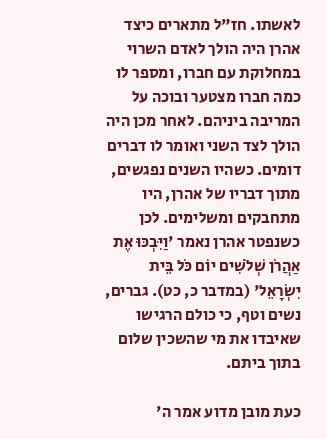לאשתו. חז"ל מתארים כיצד אהרן היה הולך לאדם השרוי במחלוקת עם חברו, ומספר לו כמה חברו מצטער ובוכה על המריבה ביניהם. לאחר מכן היה הולך לצד השני ואומר לו דברים דומים. כשהיו השנים נפגשים, מתוך דבריו של אהרן, היו מתחבקים ומשלימים. לכן כשנפטר אהרן נאמר 'וַיִּבְכּוּ אֶת אַהֲרֹן שְׁלֹשִׁים יוֹם כֹּל בֵּית יִשְׂרָאֵל' (במדבר כ, כט). גברים, נשים וטף, כי כולם הרגישו שאיבדו את מי שהשכין שלום בתוך ביתם.

כעת מובן מדוע אמר ה'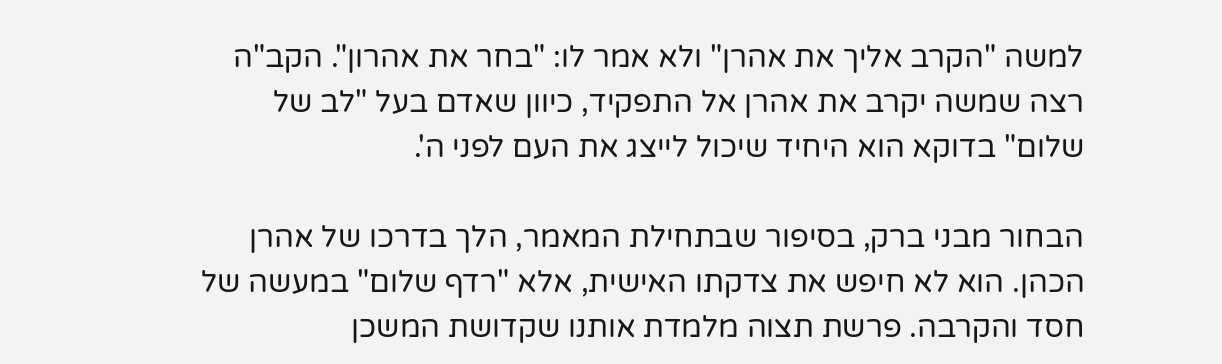למשה "הקרב אליך את אהרן" ולא אמר לו: "בחר את אהרון". הקב"ה רצה שמשה יקרב את אהרן אל התפקיד, כיוון שאדם בעל "לב של שלום" בדוקא הוא היחיד שיכול לייצג את העם לפני ה'.

הבחור מבני ברק, בסיפור שבתחילת המאמר, הלך בדרכו של אהרן הכהן. הוא לא חיפש את צדקתו האישית, אלא "רדף שלום" במעשה של חסד והקרבה. פרשת תצוה מלמדת אותנו שקדושת המשכן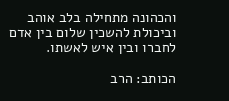והכהונה מתחילה בלב אוהב וביכולת להשכין שלום בין אדם לחברו ובין איש לאשתו.

הכותב: הרב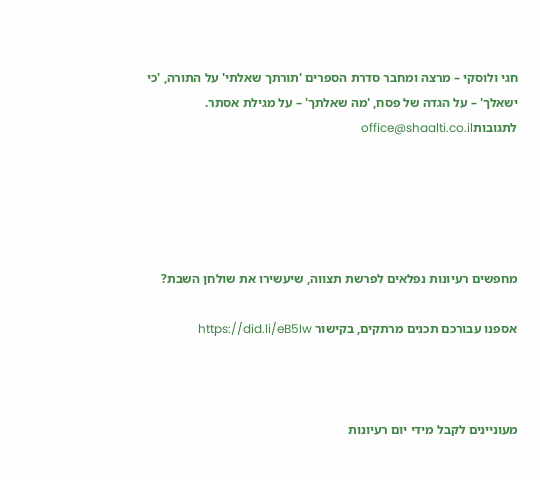חגי ולוסקי – מרצה ומחבר סדרת הספרים 'תורתך שאלתי' על התורה, 'כי ישאלך' – על הגדה של פסח, 'מה שאלתך' – על מגילת אסתר. לתגובותoffice@shaalti.co.il





מחפשים רעיונות נפלאים לפרשת תצווה, שיעשירו את שולחן השבת?

אספנו עבורכם תכנים מרתקים, בקישור https://did.li/eB5Iw



מעוניינים לקבל מידי יום רעיונות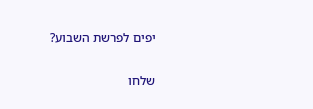יפים לפרשת השבוע?

שלחו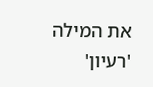את המילה 'רעיון'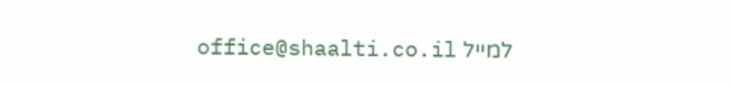למייל office@shaalti.co.il